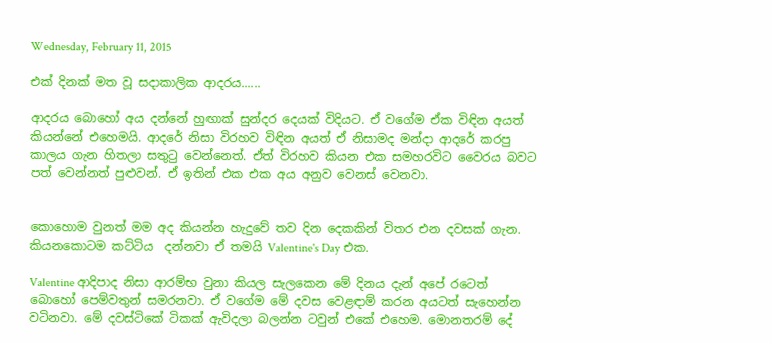Wednesday, February 11, 2015

එක් දිනක් මත වූ සදාකාලික ආදරය......

ආදරය බොහෝ අය දන්නේ හුඟාක් සුන්දර දෙයක් විදියට. ඒ වගේම ඒක විඳින අයත් කියන්නේ එහෙමයි. ආදරේ නිසා විරහව විඳින අයත් ඒ නිසාමද මන්දා ආදරේ කරපු කාලය ගැන හිතලා සතුටු වෙන්නෙත්. ඒත් විරහව කියන එක සමහරවිට වෛරය බවට පත් වෙන්නත් පුළුවන්. ඒ ඉතින් එක එක අය අනුව වෙනස් වෙනවා.


කොහොම වුනත් මම අද කියන්න හැදුවේ තව දින දෙකකින් විතර එන දවසක් ගැන. කියනකොටම කට්ටිය  දන්නවා ඒ තමයි Valentine's Day එක.

Valentine ආදිපාද නිසා ආරම්භ වුනා කියල සැලකෙන මේ දිනය දැන් අපේ රටෙත් බොහෝ පෙම්වතුන් සමරනවා. ඒ වගේම මේ දවස වෙළඳාම් කරන අයටත් සැහෙන්න වටිනවා. මේ දවස්ටිකේ ටිකක් ඇවිදලා බලන්න ටවුන් එකේ එහෙම. මොනතරම් දේ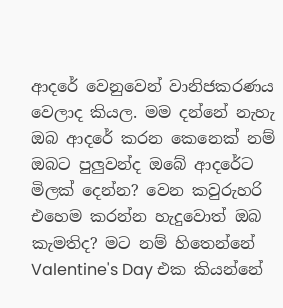ආදරේ වෙනුවෙන් වානිජකරණය වෙලාද කියල. මම දන්නේ නැහැ ඔබ ආදරේ කරන කෙනෙක් නම් ඔබට පුලුවන්ද ඔබේ ආදරේට මිලක් දෙන්න? වෙන කවුරුහරි එහෙම කරන්න හැදුවොත් ඔබ කැමතිද? මට නම් හිතෙන්නේ Valentine's Day එක කියන්නේ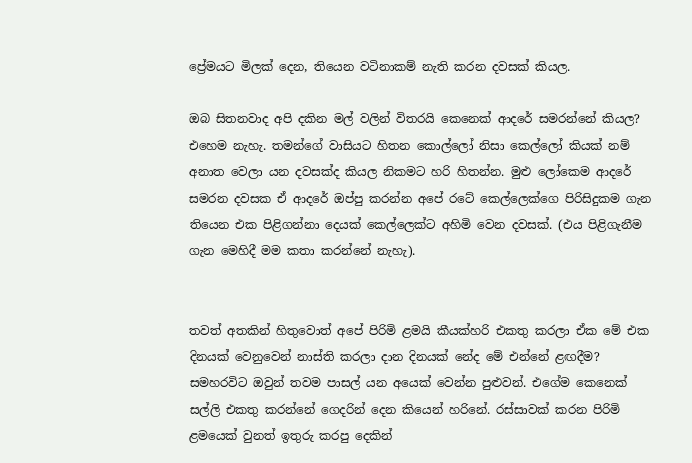ප්‍රේමයට මිලක් දෙන, තියෙන වටිනාකම් නැති කරන දවසක් කියල.

ඔබ සිතනවාද අපි දකින මල් වලින් විතරයි කෙනෙක් ආදරේ සමරන්නේ කියල? එහෙම නැහැ. තමන්ගේ වාසියට හිතන කොල්ලෝ නිසා කෙල්ලෝ කියක් නම් අනාත වෙලා යන දවසක්ද කියල නිකමට හරි හිතන්න. මුළු ලෝකෙම ආදරේ සමරන දවසක ඒ ආදරේ ඔප්පු කරන්න අපේ රටේ කෙල්ලෙක්ගෙ පිරිසිදුකම ගැන තියෙන එක පිළිගන්නා දෙයක් කෙල්ලෙක්ට අහිමි වෙන දවසක්. (එය පිළිගැනීම ගැන මෙහිදී මම කතා කරන්නේ නැහැ).


තවත් අතකින් හිතුවොත් අපේ පිරිමි ළමයි කීයක්හරි එකතු කරලා ඒක මේ එක දිනයක් වෙනුවෙන් නාස්ති කරලා දාන දිනයක් නේද මේ එන්නේ ළඟදීම? සමහරවිට ඔවුන් තවම පාසල් යන අයෙක් වෙන්න පුළුවන්. එගේම කෙනෙක් සල්ලි එකතු කරන්නේ ගෙදරින් දෙන කියෙන් හරිනේ. රස්සාවක් කරන පිරිමි ළමයෙක් වුනත් ඉතුරු කරපු දෙකින්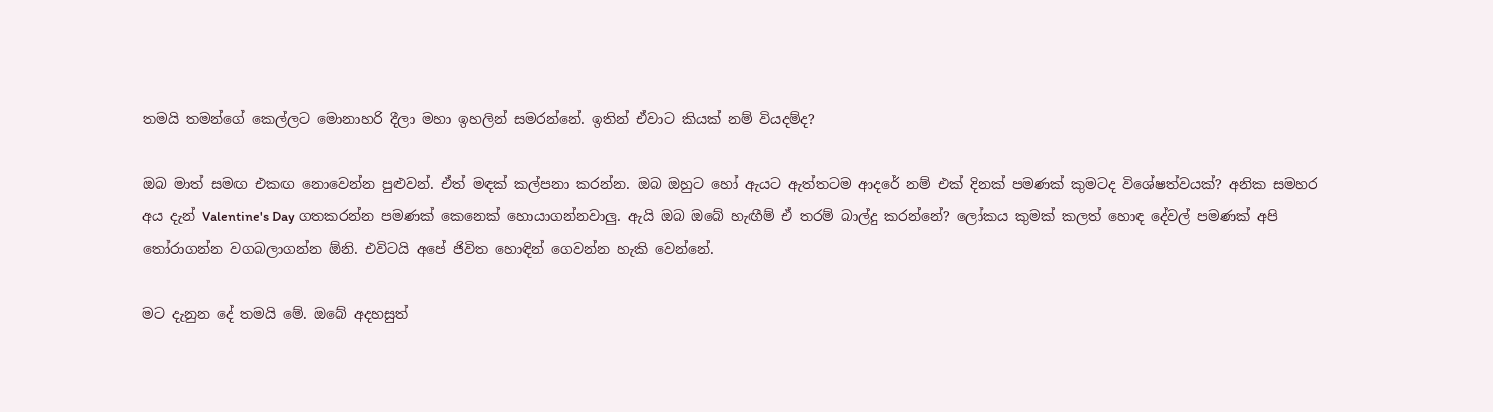තමයි තමන්ගේ කෙල්ලට මොනාහරි දීලා මහා ඉහලින් සමරන්නේ. ඉතින් ඒවාට කියක් නම් වියදම්ද?

ඔබ මාත් සමඟ එකඟ නොවෙන්න පුළුවන්. ඒත් මඳක් කල්පනා කරන්න. ඔබ ඔහුට හෝ ඇයට ඇත්තටම ආදරේ නම් එක් දිනක් පමණක් කුමටද විශේෂත්වයක්? අනික සමහර අය දැන් Valentine's Day ගතකරන්න පමණක් කෙනෙක් හොයාගන්නවාලු. ඇයි ඔබ ඔබේ හැඟීම් ඒ තරම් බාල්දු කරන්නේ? ලෝකය කුමක් කලත් හොඳ දේවල් පමණක් අපි තෝරාගන්න වගබලාගන්න ඕනි. එවිටයි අපේ ජිවිත හොඳින් ගෙවන්න හැකි වෙන්නේ.

මට දැනුන දේ තමයි මේ. ඔබේ අදහසුත්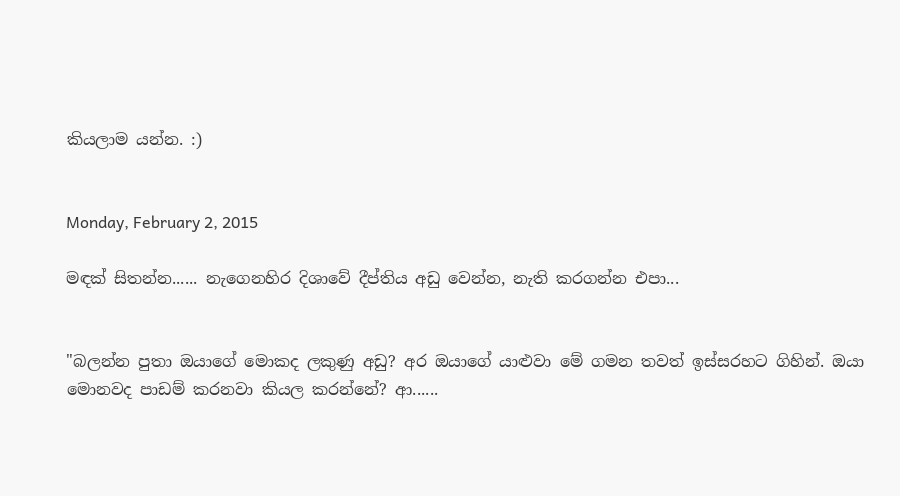කියලාම යන්න. :)


Monday, February 2, 2015

මඳක් සිතන්න...... නැගෙනහිර දිශාවේ දීප්තිය අඩු වෙන්න, නැති කරගන්න එපා...


"බලන්න පුතා ඔයාගේ මොකද ලකුණු අඩු? අර ඔයාගේ යාළුවා මේ ගමන තවත් ඉස්සරහට ගිහින්. ඔයා මොනවද පාඩම් කරනවා කියල කරන්නේ? ආ......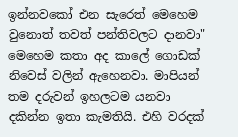ඉන්නවකෝ එන සැරෙත් මෙහෙම වුනොත් තවත් පන්තිවලට දානවා"
මෙහෙම කතා අද කාලේ ගොඩක් නිවෙස් වලින් ඇහෙනවා. මාපියන් තම දරුවන් ඉහලටම යනවා දකින්න ඉතා කැමතියි. එහි වරදක්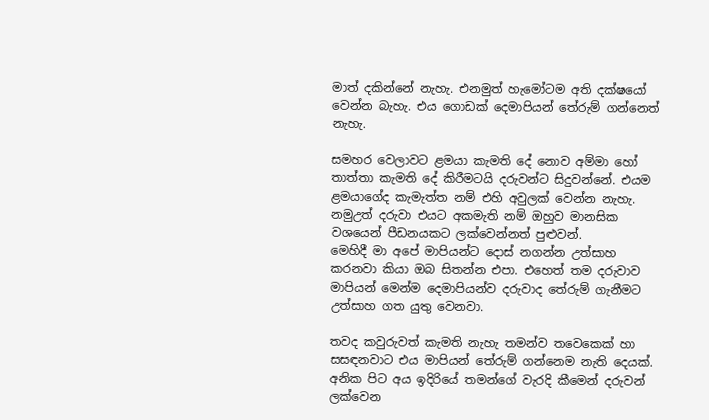මාත් දකින්නේ නැහැ. එනමුත් හැමෝටම අති දක්ෂයෝ වෙන්න බැහැ. එය ගොඩක් දෙමාපියන් තේරුම් ගන්නෙත් නැහැ.

සමහර වෙලාවට ළමයා කැමති දේ නොව අම්මා හෝ තාත්තා කැමති දේ කිරීමටයි දරුවන්ට සිදුවන්නේ. එයම ළමයාගේද කැමැත්ත නම් එහි අවුලක් වෙන්න නැහැ. නමුඋත් දරුවා එයට අකමැති නම් ඔහුව මානසික වශයෙන් පීඩනයකට ලක්වෙන්නත් පුළුවන්.
මෙහිදී මා අපේ මාපියන්ට දොස් නගන්න උත්සාහ කරනවා කියා ඔබ සිතන්න එපා. එහෙත් තම දරුවාව මාපියන් මෙන්ම දෙමාපියන්ව දරුවාද තේරුම් ගැනීමට උත්සාහ ගත යුතු වෙනවා.

තවද කවුරුවත් කැමති නැහැ තමන්ව තවෙකෙක් හා සසඳනවාට එය මාපියන් තේරුම් ගන්නෙම නැති දෙයක්. අනික පිට අය ඉදිරියේ තමන්ගේ වැරදි කීමෙන් දරුවන් ලක්වෙන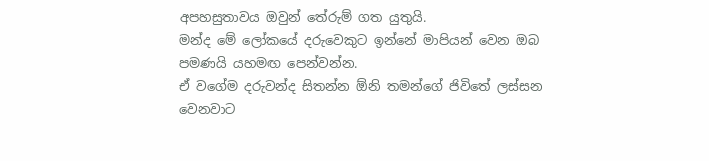අපහසුතාවය ඔවුන් තේරුම් ගත යුතුයි.
මන්ද මේ ලෝකයේ දරුවෙකුට ඉන්නේ මාපියන් වෙන ඔබ පමණයි යහමඟ පෙන්වන්න.
ඒ වගේම දරුවන්ද සිතන්න ඕනි තමන්ගේ ජිවිතේ ලස්සන වෙනවාට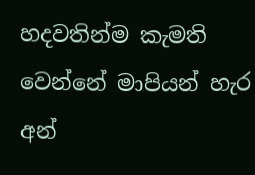හදවතින්ම කැමති වෙන්නේ මාපියන් හැර අන්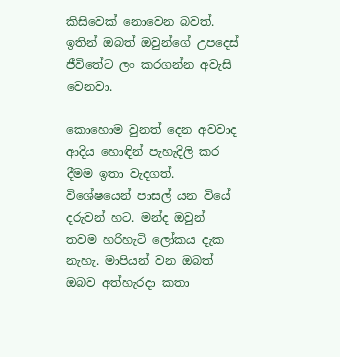කිසිවෙක් නොවෙන බවත්. ඉතින් ඔබත් ඔවුන්ගේ උපදෙස් ජීවිතේට ලං කරගන්න අවැසි වෙනවා.

කොහොම වුනත් දෙන අවවාද ආදිය හොඳින් පැහැදිලි කර දීමම ඉතා වැදගත්. විශේෂයෙන් පාසල් යන වියේ දරුවන් හට. මන්ද ඔවුන් තවම හරිහැටි ලෝකය දැක නැහැ. මාපියන් වන ඔබත් ඔබව අත්හැරදා කතා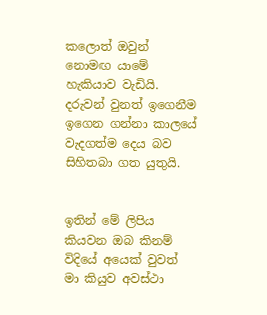කලොත් ඔවුන් නොමඟ යාමේ හැකියාව වැඩියි.
දරුවන් වුනත් ඉගෙනීම ඉගෙන ගන්නා කාලයේ වැදගත්ම දෙය බව සිහිතබා ගත යුතුයි.


ඉතින් මේ ලිපිය කියවන ඔබ කිනම් විදියේ අයෙක් වුවත් මා කියුව අවස්ථා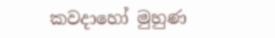කවදාහෝ මුහුණ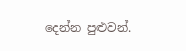දෙන්න පුළුවන්.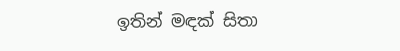ඉතින් මඳක් සිතා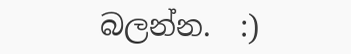බලන්න.  :)